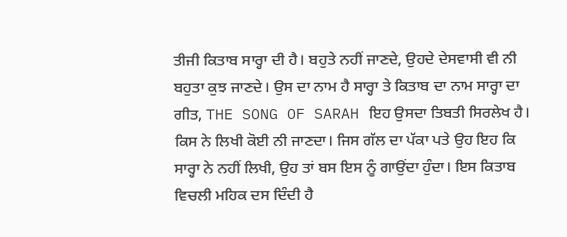ਤੀਜੀ ਕਿਤਾਬ ਸਾਰ੍ਹਾ ਦੀ ਹੈ। ਬਹੁਤੇ ਨਹੀਂ ਜਾਣਦੇ, ਉਹਦੇ ਦੇਸਵਾਸੀ ਵੀ ਨੀ ਬਹੁਤਾ ਕੁਝ ਜਾਣਦੇ। ਉਸ ਦਾ ਨਾਮ ਹੈ ਸਾਰ੍ਹਾ ਤੇ ਕਿਤਾਬ ਦਾ ਨਾਮ ਸਾਰ੍ਹਾ ਦਾ ਗੀਤ, THE SONG OF SARAH ਇਹ ਉਸਦਾ ਤਿਬਤੀ ਸਿਰਲੇਖ ਹੈ। ਕਿਸ ਨੇ ਲਿਖੀ ਕੋਈ ਨੀ ਜਾਣਦਾ। ਜਿਸ ਗੱਲ ਦਾ ਪੱਕਾ ਪਤੇ ਉਹ ਇਹ ਕਿ ਸਾਰ੍ਹਾ ਨੇ ਨਹੀਂ ਲਿਖੀ, ਉਹ ਤਾਂ ਬਸ ਇਸ ਨੂੰ ਗਾਉਂਦਾ ਹੁੰਦਾ। ਇਸ ਕਿਤਾਬ ਵਿਚਲੀ ਮਹਿਕ ਦਸ ਦਿੰਦੀ ਹੈ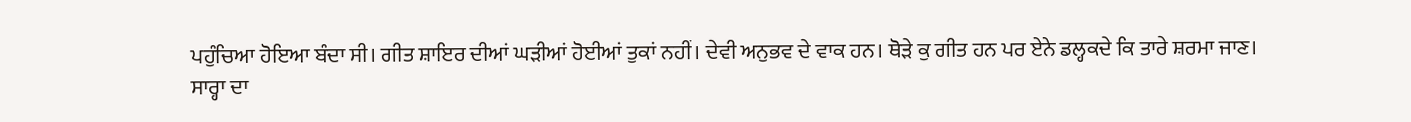ਪਹੁੰਚਿਆ ਹੋਇਆ ਬੰਦਾ ਸੀ। ਗੀਤ ਸ਼ਾਇਰ ਦੀਆਂ ਘੜੀਆਂ ਹੋਈਆਂ ਤੁਕਾਂ ਨਹੀਂ। ਦੇਵੀ ਅਨੁਭਵ ਦੇ ਵਾਕ ਹਨ। ਥੋੜੇ ਕੁ ਗੀਤ ਹਨ ਪਰ ਏਨੇ ਡਲ੍ਹਕਦੇ ਕਿ ਤਾਰੇ ਸ਼ਰਮਾ ਜਾਣ।
ਸਾਰ੍ਹਾ ਦਾ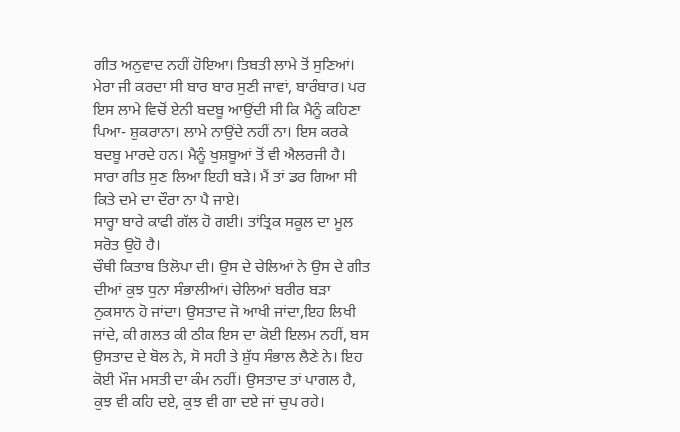ਗੀਤ ਅਨੁਵਾਦ ਨਹੀਂ ਹੋਇਆ। ਤਿਬਤੀ ਲਾਮੇ ਤੋਂ ਸੁਣਿਆਂ। ਮੇਰਾ ਜੀ ਕਰਦਾ ਸੀ ਬਾਰ ਬਾਰ ਸੁਣੀ ਜਾਵਾਂ, ਬਾਰੰਬਾਰ। ਪਰ ਇਸ ਲਾਮੇ ਵਿਚੋਂ ਏਨੀ ਬਦਬੂ ਆਉਂਦੀ ਸੀ ਕਿ ਮੈਨੂੰ ਕਹਿਣਾ ਪਿਆ- ਸ਼ੁਕਰਾਨਾ। ਲਾਮੇ ਨਾਉਂਦੇ ਨਹੀਂ ਨਾ। ਇਸ ਕਰਕੇ ਬਦਬੂ ਮਾਰਦੇ ਹਨ। ਮੈਨੂੰ ਖੁਸ਼ਬੂਆਂ ਤੋਂ ਵੀ ਐਲਰਜੀ ਹੈ। ਸਾਰਾ ਗੀਤ ਸੁਣ ਲਿਆ ਇਹੀ ਬੜੇ। ਮੈਂ ਤਾਂ ਡਰ ਗਿਆ ਸੀ ਕਿਤੇ ਦਮੇ ਦਾ ਦੌਰਾ ਨਾ ਪੈ ਜਾਏ।
ਸਾਰ੍ਹਾ ਬਾਰੇ ਕਾਫੀ ਗੱਲ ਹੋ ਗਈ। ਤਾਂਤ੍ਰਿਕ ਸਕੂਲ ਦਾ ਮੂਲ ਸਰੋਤ ਉਹੋ ਹੈ।
ਚੌਥੀ ਕਿਤਾਬ ਤਿਲੋਪਾ ਦੀ। ਉਸ ਦੇ ਚੇਲਿਆਂ ਨੇ ਉਸ ਦੇ ਗੀਤ ਦੀਆਂ ਕੁਝ ਧੁਨਾ ਸੰਭਾਲੀਆਂ। ਚੇਲਿਆਂ ਬਰੀਰ ਬੜਾ ਨੁਕਸਾਨ ਹੋ ਜਾਂਦਾ। ਉਸਤਾਦ ਜੋ ਆਖੀ ਜਾਂਦਾ,ਇਹ ਲਿਖੀ ਜਾਂਦੇ, ਕੀ ਗਲਤ ਕੀ ਠੀਕ ਇਸ ਦਾ ਕੋਈ ਇਲਮ ਨਹੀਂ, ਬਸ ਉਸਤਾਦ ਦੇ ਬੋਲ ਨੇ, ਸੋ ਸਹੀ ਤੇ ਸ਼ੁੱਧ ਸੰਭਾਲ ਲੈਣੇ ਨੇ। ਇਹ ਕੋਈ ਮੌਜ ਮਸਤੀ ਦਾ ਕੰਮ ਨਹੀਂ। ਉਸਤਾਦ ਤਾਂ ਪਾਗਲ ਹੈ, ਕੁਝ ਵੀ ਕਹਿ ਦਏ, ਕੁਝ ਵੀ ਗਾ ਦਏ ਜਾਂ ਚੁਪ ਰਹੇ।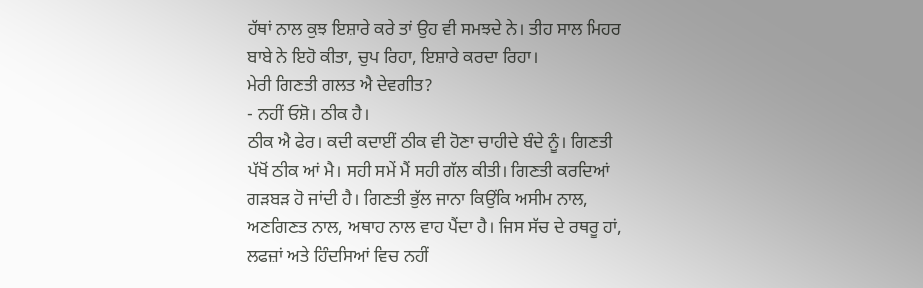ਹੱਥਾਂ ਨਾਲ ਕੁਝ ਇਸ਼ਾਰੇ ਕਰੇ ਤਾਂ ਉਹ ਵੀ ਸਮਝਦੇ ਨੇ। ਤੀਹ ਸਾਲ ਮਿਹਰ ਬਾਬੇ ਨੇ ਇਹੋ ਕੀਤਾ, ਚੁਪ ਰਿਹਾ, ਇਸ਼ਾਰੇ ਕਰਦਾ ਰਿਹਾ।
ਮੇਰੀ ਗਿਣਤੀ ਗਲਤ ਐ ਦੇਵਗੀਤ?
- ਨਹੀਂ ਓਸ਼ੋ। ਠੀਕ ਹੈ।
ਠੀਕ ਐ ਫੇਰ। ਕਦੀ ਕਦਾਈਂ ਠੀਕ ਵੀ ਹੋਣਾ ਚਾਹੀਦੇ ਬੰਦੇ ਨੂੰ। ਗਿਣਤੀ ਪੱਖੋਂ ਠੀਕ ਆਂ ਮੈ। ਸਹੀ ਸਮੇਂ ਮੈਂ ਸਹੀ ਗੱਲ ਕੀਤੀ। ਗਿਣਤੀ ਕਰਦਿਆਂ ਗੜਬੜ ਹੋ ਜਾਂਦੀ ਹੈ। ਗਿਣਤੀ ਭੁੱਲ ਜਾਨਾ ਕਿਉਂਕਿ ਅਸੀਮ ਨਾਲ, ਅਣਗਿਣਤ ਨਾਲ, ਅਥਾਹ ਨਾਲ ਵਾਹ ਪੈਂਦਾ ਹੈ। ਜਿਸ ਸੱਚ ਦੇ ਰਥਰੂ ਹਾਂ, ਲਫਜ਼ਾਂ ਅਤੇ ਹਿੰਦਸਿਆਂ ਵਿਚ ਨਹੀਂ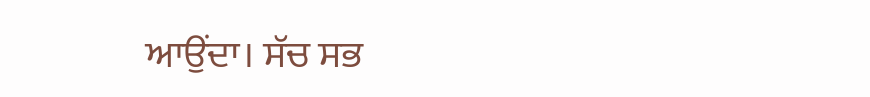ਆਉਂਦਾ। ਸੱਚ ਸਭ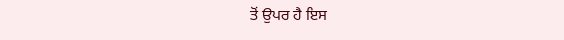ਤੋਂ ਉਪਰ ਹੈ ਇਸ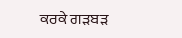ਕਰਕੇ ਗੜਬੜ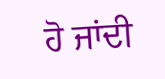ਹੋ ਜਾਂਦੀ